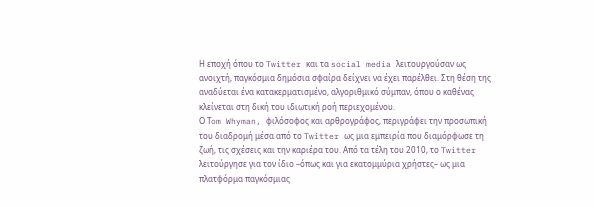Η εποχή όπου το Twitter και τα social media λειτουργούσαν ως ανοιχτή, παγκόσμια δημόσια σφαίρα δείχνει να έχει παρέλθει. Στη θέση της αναδύεται ένα κατακερματισμένο, αλγοριθμικό σύμπαν, όπου ο καθένας κλείνεται στη δική του ιδιωτική ροή περιεχομένου.
Ο Τom Whyman, φιλόσοφος και αρθρογράφος, περιγράφει την προσωπική του διαδρομή μέσα από το Twitter ως μια εμπειρία που διαμόρφωσε τη ζωή, τις σχέσεις και την καριέρα του. Από τα τέλη του 2010, το Twitter λειτούργησε για τον ίδιο –όπως και για εκατομμύρια χρήστες– ως μια πλατφόρμα παγκόσμιας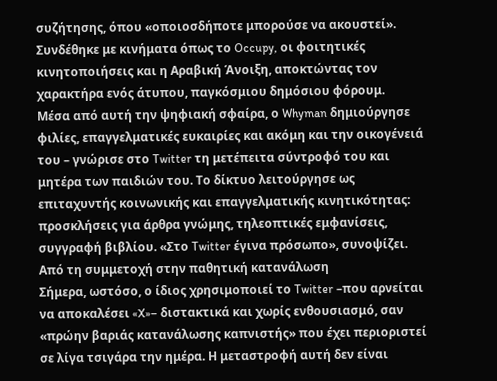συζήτησης, όπου «οποιοσδήποτε μπορούσε να ακουστεί». Συνδέθηκε με κινήματα όπως το Occupy, οι φοιτητικές κινητοποιήσεις και η Αραβική Άνοιξη, αποκτώντας τον χαρακτήρα ενός άτυπου, παγκόσμιου δημόσιου φόρουμ.
Μέσα από αυτή την ψηφιακή σφαίρα, ο Whyman δημιούργησε φιλίες, επαγγελματικές ευκαιρίες και ακόμη και την οικογένειά του – γνώρισε στο Twitter τη μετέπειτα σύντροφό του και μητέρα των παιδιών του. Το δίκτυο λειτούργησε ως επιταχυντής κοινωνικής και επαγγελματικής κινητικότητας: προσκλήσεις για άρθρα γνώμης, τηλεοπτικές εμφανίσεις, συγγραφή βιβλίου. «Στο Twitter έγινα πρόσωπο», συνοψίζει.
Από τη συμμετοχή στην παθητική κατανάλωση
Σήμερα, ωστόσο, ο ίδιος χρησιμοποιεί το Twitter –που αρνείται να αποκαλέσει «X»– διστακτικά και χωρίς ενθουσιασμό, σαν «πρώην βαριάς κατανάλωσης καπνιστής» που έχει περιοριστεί σε λίγα τσιγάρα την ημέρα. Η μεταστροφή αυτή δεν είναι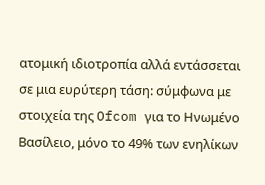ατομική ιδιοτροπία αλλά εντάσσεται σε μια ευρύτερη τάση: σύμφωνα με στοιχεία της Ofcom για το Ηνωμένο Βασίλειο, μόνο το 49% των ενηλίκων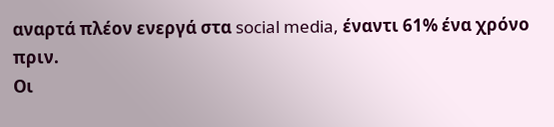αναρτά πλέον ενεργά στα social media, έναντι 61% ένα χρόνο πριν.
Οι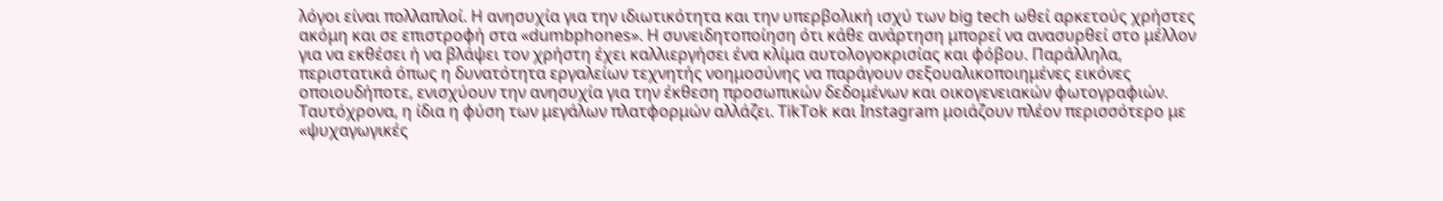λόγοι είναι πολλαπλοί. Η ανησυχία για την ιδιωτικότητα και την υπερβολική ισχύ των big tech ωθεί αρκετούς χρήστες ακόμη και σε επιστροφή στα «dumbphones». Η συνειδητοποίηση ότι κάθε ανάρτηση μπορεί να ανασυρθεί στο μέλλον για να εκθέσει ή να βλάψει τον χρήστη έχει καλλιεργήσει ένα κλίμα αυτολογοκρισίας και φόβου. Παράλληλα, περιστατικά όπως η δυνατότητα εργαλείων τεχνητής νοημοσύνης να παράγουν σεξουαλικοποιημένες εικόνες οποιουδήποτε, ενισχύουν την ανησυχία για την έκθεση προσωπικών δεδομένων και οικογενειακών φωτογραφιών.
Ταυτόχρονα, η ίδια η φύση των μεγάλων πλατφορμών αλλάζει. TikTok και Instagram μοιάζουν πλέον περισσότερο με «ψυχαγωγικές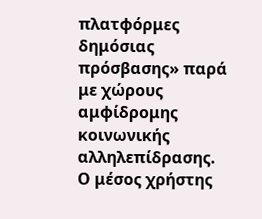πλατφόρμες δημόσιας πρόσβασης» παρά με χώρους αμφίδρομης κοινωνικής αλληλεπίδρασης. Ο μέσος χρήστης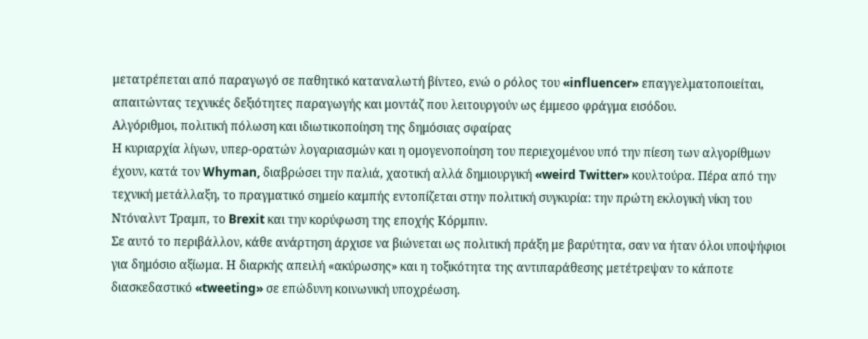μετατρέπεται από παραγωγό σε παθητικό καταναλωτή βίντεο, ενώ ο ρόλος του «influencer» επαγγελματοποιείται, απαιτώντας τεχνικές δεξιότητες παραγωγής και μοντάζ που λειτουργούν ως έμμεσο φράγμα εισόδου.
Αλγόριθμοι, πολιτική πόλωση και ιδιωτικοποίηση της δημόσιας σφαίρας
Η κυριαρχία λίγων, υπερ-ορατών λογαριασμών και η ομογενοποίηση του περιεχομένου υπό την πίεση των αλγορίθμων έχουν, κατά τον Whyman, διαβρώσει την παλιά, χαοτική αλλά δημιουργική «weird Twitter» κουλτούρα. Πέρα από την τεχνική μετάλλαξη, το πραγματικό σημείο καμπής εντοπίζεται στην πολιτική συγκυρία: την πρώτη εκλογική νίκη του Ντόναλντ Τραμπ, το Brexit και την κορύφωση της εποχής Κόρμπιν.
Σε αυτό το περιβάλλον, κάθε ανάρτηση άρχισε να βιώνεται ως πολιτική πράξη με βαρύτητα, σαν να ήταν όλοι υποψήφιοι για δημόσιο αξίωμα. Η διαρκής απειλή «ακύρωσης» και η τοξικότητα της αντιπαράθεσης μετέτρεψαν το κάποτε διασκεδαστικό «tweeting» σε επώδυνη κοινωνική υποχρέωση.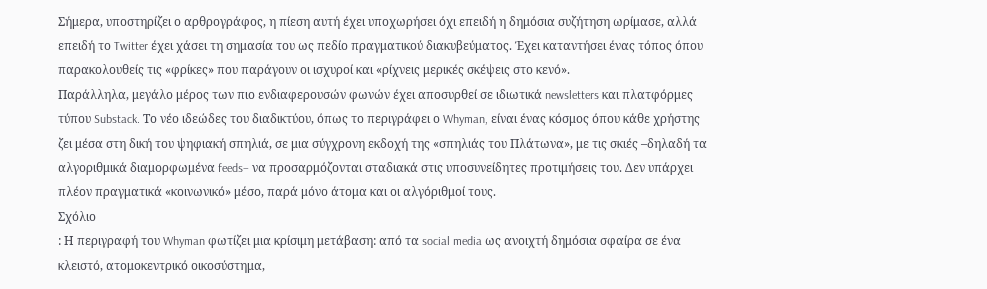Σήμερα, υποστηρίζει ο αρθρογράφος, η πίεση αυτή έχει υποχωρήσει όχι επειδή η δημόσια συζήτηση ωρίμασε, αλλά επειδή το Twitter έχει χάσει τη σημασία του ως πεδίο πραγματικού διακυβεύματος. Έχει καταντήσει ένας τόπος όπου παρακολουθείς τις «φρίκες» που παράγουν οι ισχυροί και «ρίχνεις μερικές σκέψεις στο κενό».
Παράλληλα, μεγάλο μέρος των πιο ενδιαφερουσών φωνών έχει αποσυρθεί σε ιδιωτικά newsletters και πλατφόρμες τύπου Substack. Το νέο ιδεώδες του διαδικτύου, όπως το περιγράφει ο Whyman, είναι ένας κόσμος όπου κάθε χρήστης ζει μέσα στη δική του ψηφιακή σπηλιά, σε μια σύγχρονη εκδοχή της «σπηλιάς του Πλάτωνα», με τις σκιές –δηλαδή τα αλγοριθμικά διαμορφωμένα feeds– να προσαρμόζονται σταδιακά στις υποσυνείδητες προτιμήσεις του. Δεν υπάρχει πλέον πραγματικά «κοινωνικό» μέσο, παρά μόνο άτομα και οι αλγόριθμοί τους.
Σχόλιο
: Η περιγραφή του Whyman φωτίζει μια κρίσιμη μετάβαση: από τα social media ως ανοιχτή δημόσια σφαίρα σε ένα κλειστό, ατομοκεντρικό οικοσύστημα,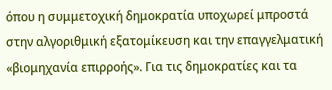όπου η συμμετοχική δημοκρατία υποχωρεί μπροστά στην αλγοριθμική εξατομίκευση και την επαγγελματική «βιομηχανία επιρροής». Για τις δημοκρατίες και τα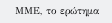ΜΜΕ, το ερώτημα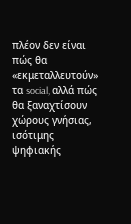πλέον δεν είναι πώς θα «εκμεταλλευτούν» τα social, αλλά πώς θα ξαναχτίσουν χώρους γνήσιας, ισότιμης ψηφιακής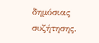δημόσιας συζήτησης.